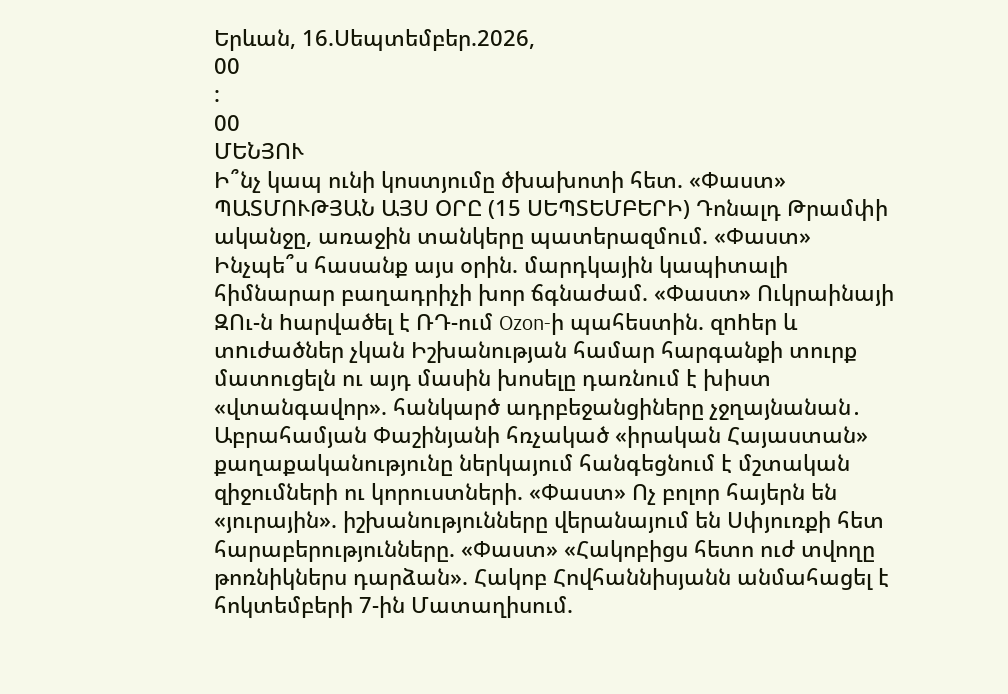Երևան, 16.Սեպտեմբեր.2026,
00
:
00
ՄԵՆՅՈՒ
Ի՞նչ կապ ունի կոստյումը ծխախոտի հետ. «Փաստ» ՊԱՏՄՈՒԹՅԱՆ ԱՅՍ ՕՐԸ (15 ՍԵՊՏԵՄԲԵՐԻ) Դոնալդ Թրամփի ականջը, առաջին տանկերը պատերազմում. «Փաստ» Ինչպե՞ս հասանք այս օրին. մարդկային կապիտալի հիմնարար բաղադրիչի խոր ճգնաժամ. «Փաստ» Ուկրաինայի ԶՈւ-ն hարվածել է ՌԴ-ում Ozon-ի պահեստին. զnhեր և տnւժածներ չկան Իշխանության համար հարգանքի տուրք մատուցելն ու այդ մասին խոսելը դառնում է խիստ «վտանգավոր». հանկարծ ադրբեջանցիները չջղայնանան․ Աբրահամյան Փաշինյանի հռչակած «իրական Հայաստան» քաղաքականությունը ներկայում հանգեցնում է մշտական զիջումների ու կորուստների. «Փաստ» Ոչ բոլոր հայերն են «յուրային». իշխանությունները վերանայում են Սփյուռքի հետ հարաբերությունները. «Փաստ» «Հակոբիցս հետո ուժ տվողը թոռնիկներս դարձան». Հակոբ Հովհաննիսյանն անմահացել է հոկտեմբերի 7-ին Մատաղիսում.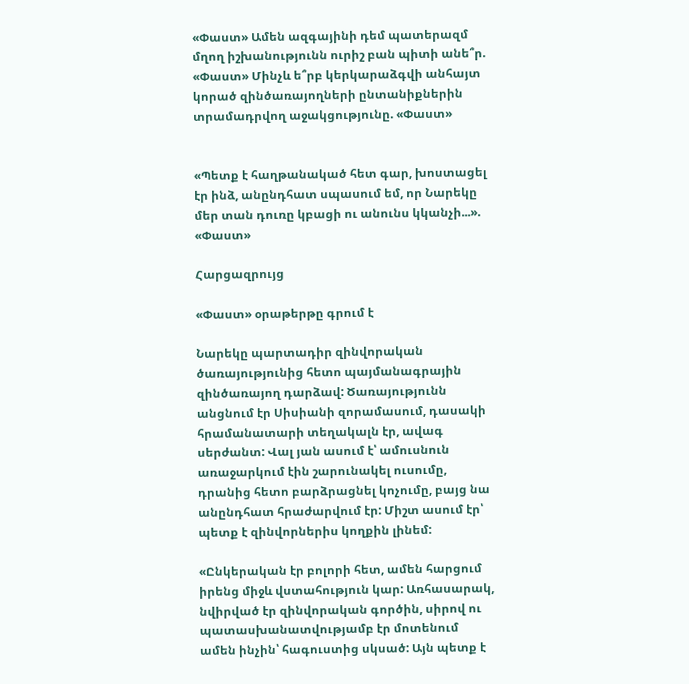«Փաստ» Ամեն ազգայինի դեմ պատերազմ մղող իշխանությունն ուրիշ բան պիտի անե՞ր. «Փաստ» Մինչև ե՞րբ կերկարաձգվի անհայտ կորած զինծառայողների ընտանիքներին տրամադրվող աջակցությունը. «Փաստ»


«Պետք է հաղթանակած հետ գար, խոստացել էր ինձ, անընդհատ սպասում եմ, որ Նարեկը մեր տան դուռը կբացի ու անունս կկանչի...». «Փաստ»

Հարցազրույց

«Փաստ» օրաթերթը գրում է

Նարեկը պարտադիր զինվորական ծառայությունից հետո պայմանագրային զինծառայող դարձավ: Ծառայությունն անցնում էր Սիսիանի զորամասում, դասակի հրամանատարի տեղակալն էր, ավագ սերժանտ: Վալ յան ասում է՝ ամուսնուն առաջարկում էին շարունակել ուսումը, դրանից հետո բարձրացնել կոչումը, բայց նա անընդհատ հրաժարվում էր: Միշտ ասում էր՝ պետք է զինվորներիս կողքին լինեմ:

«Ընկերական էր բոլորի հետ, ամեն հարցում իրենց միջև վստահություն կար: Առհասարակ, նվիրված էր զինվորական գործին, սիրով ու պատասխանատվությամբ էր մոտենում ամեն ինչին՝ հագուստից սկսած: Այն պետք է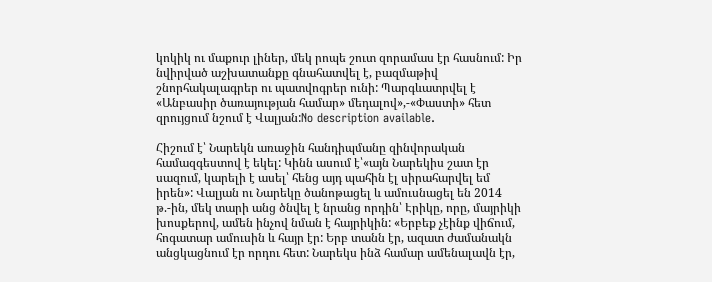կոկիկ ու մաքուր լիներ, մեկ րոպե շուտ զորամաս էր հասնում: Իր նվիրված աշխատանքը գնահատվել է, բազմաթիվ շնորհակալագրեր ու պատվոգրեր ունի: Պարգևատրվել է «Անբասիր ծառայության համար» մեդալով»,-«Փաստի» հետ զրույցում նշում է Վալյան:No description available.

Հիշում է՝ Նարեկն առաջին հանդիպմանը զինվորական համազգեստով է եկել: Կինն ասում է՝«այն Նարեկիս շատ էր սազում, կարելի է ասել՝ հենց այդ պահին էլ սիրահարվել եմ իրեն»: Վալյան ու Նարեկը ծանոթացել և ամուսնացել են 2014 թ.-ին, մեկ տարի անց ծնվել է նրանց որդին՝ Էրիկը, որը, մայրիկի խոսքերով, ամեն ինչով նման է հայրիկին: «Երբեք չէինք վիճում, հոգատար ամուսին և հայր էր: Երբ տանն էր, ազատ ժամանակն անցկացնում էր որդու հետ: Նարեկս ինձ համար ամենալավն էր,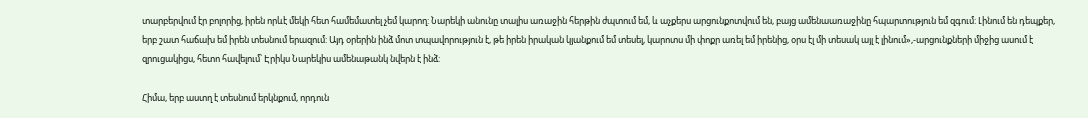տարբերվում էր բոլորից, իրեն որևէ մեկի հետ համեմատել չեմ կարող: Նարեկի անունը տալիս առաջին հերթին ժպտում եմ, և աչքերս արցունքոտվում են, բայց ամենաառաջինը հպարտություն եմ զգում: Լինում են դեպքեր, երբ շատ հաճախ եմ իրեն տեսնում երազում: Այդ օրերին ինձ մոտ տպավորություն է, թե իրեն իրական կյանքում եմ տեսել, կարոտս մի փոքր առել եմ իրենից, օրս էլ մի տեսակ այլ է լինում»,-արցունքների միջից ասում է զրուցակիցս, հետո հավելում՝ Էրիկս Նարեկիս ամենաթանկ նվերն է ինձ:

Հիմա, երբ աստղ է տեսնում երկնքում, որդուն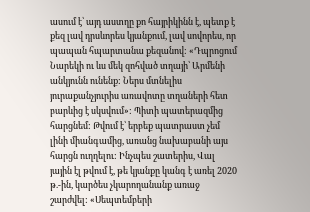ասում է՝ այդ աստղը քո հայրիկինն է, պետք է քեզ լավ դրսևորես կյանքում, լավ սովորես, որ պապան հպարտանա քեզանով: «Դպրոցում Նարեկի ու ևս մեկ զոհված տղայի՝ Արմենի անկյունն ունենք: Ներս մտնելիս յուրաքանչյուրիս առավոտը տղաների հետ բարևից է սկսվում»: Պիտի պատերազմից հարցնեմ: Թվում է՝ երբեք պատրաստ չեմ լինի միանգամից, առանց նախաբանի այս հարցն ուղղելու: Ինչպես շատերիս, Վալ յային էլ թվում է, թե կյանքը կանգ է առել 2020 թ.-ին, կարծես չկարողանանք առաջ շարժվել: «Սեպտեմբերի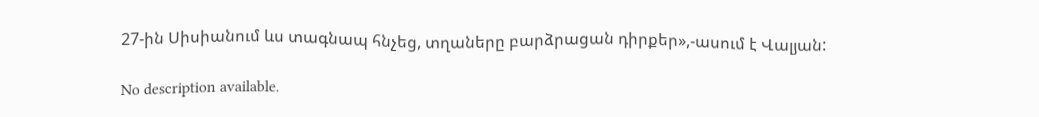27-ին Սիսիանում ևս տագնապ հնչեց, տղաները բարձրացան դիրքեր»,-ասում է Վալյան:

No description available.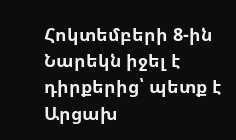Հոկտեմբերի 8-ին Նարեկն իջել է դիրքերից՝ պետք է Արցախ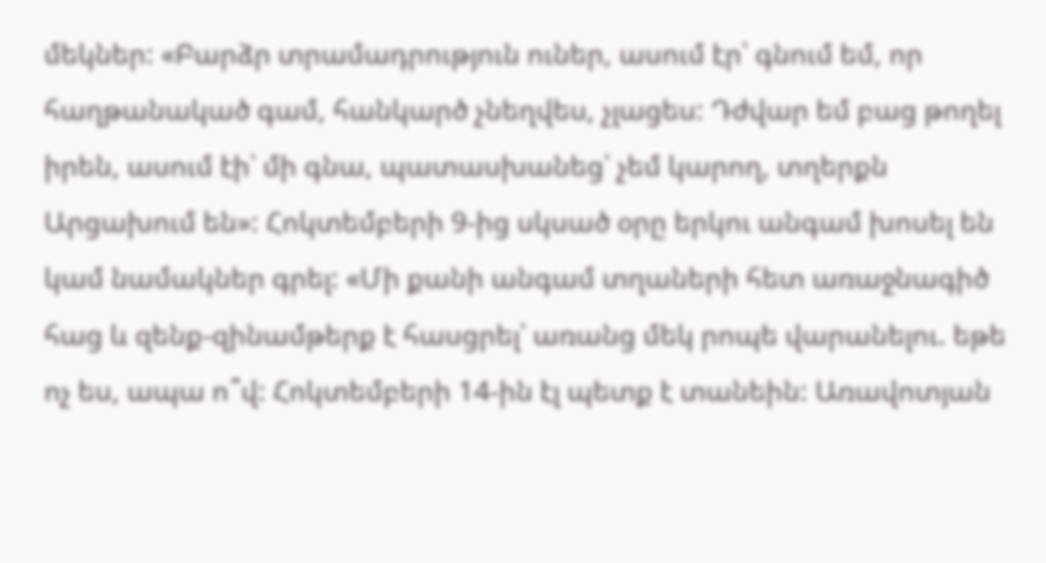մեկներ: «Բարձր տրամադրություն ուներ, ասում էր՝ գնում եմ, որ հաղթանակած գամ, հանկարծ չնեղվես, չլացես: Դժվար եմ բաց թողել իրեն, ասում էի՝ մի գնա, պատասխանեց՝ չեմ կարող, տղերքն Արցախում են»: Հոկտեմբերի 9-ից սկսած օրը երկու անգամ խոսել են կամ նամակներ գրել: «Մի քանի անգամ տղաների հետ առաջնագիծ հաց և զենք-զինամթերք է հասցրել՝ առանց մեկ րոպե վարանելու. եթե ոչ ես, ապա ո՞վ: Հոկտեմբերի 14-ին էլ պետք է տանեին: Առավոտյան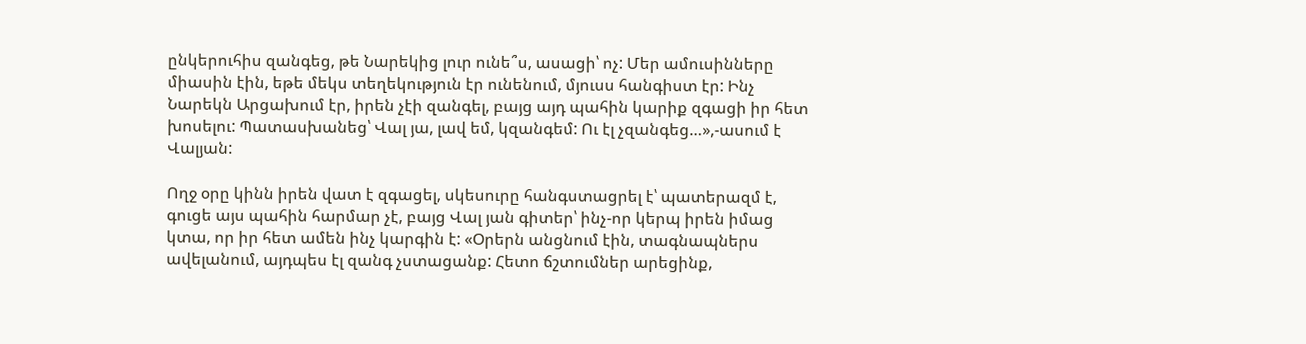ընկերուհիս զանգեց, թե Նարեկից լուր ունե՞ս, ասացի՝ ոչ: Մեր ամուսինները միասին էին, եթե մեկս տեղեկություն էր ունենում, մյուսս հանգիստ էր: Ինչ Նարեկն Արցախում էր, իրեն չէի զանգել, բայց այդ պահին կարիք զգացի իր հետ խոսելու: Պատասխանեց՝ Վալ յա, լավ եմ, կզանգեմ: Ու էլ չզանգեց…»,-ասում է Վալյան:

Ողջ օրը կինն իրեն վատ է զգացել, սկեսուրը հանգստացրել է՝ պատերազմ է, գուցե այս պահին հարմար չէ, բայց Վալ յան գիտեր՝ ինչ-որ կերպ իրեն իմաց կտա, որ իր հետ ամեն ինչ կարգին է: «Օրերն անցնում էին, տագնապներս ավելանում, այդպես էլ զանգ չստացանք: Հետո ճշտումներ արեցինք,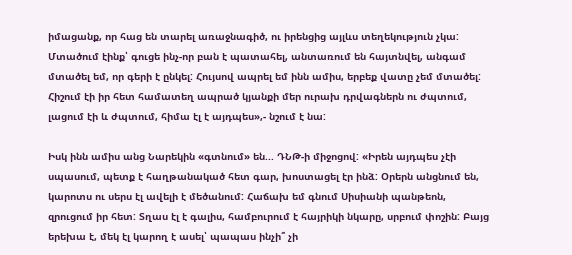իմացանք, որ հաց են տարել առաջնագիծ, ու իրենցից այլևս տեղեկություն չկա: Մտածում էինք՝ գուցե ինչ-որ բան է պատահել, անտառում են հայտնվել, անգամ մտածել եմ, որ գերի է ընկել: Հույսով ապրել եմ ինն ամիս, երբեք վատը չեմ մտածել: Հիշում էի իր հետ համատեղ ապրած կյանքի մեր ուրախ դրվագներն ու ժպտում, լացում էի և ժպտում, հիմա էլ է այդպես»,- նշում է նա:

Իսկ ինն ամիս անց Նարեկին «գտնում» են... ԴՆԹ-ի միջոցով: «Իրեն այդպես չէի սպասում, պետք է հաղթանակած հետ գար, խոստացել էր ինձ: Օրերն անցնում են, կարոտս ու սերս էլ ավելի է մեծանում: Հաճախ եմ գնում Սիսիանի պանթեոն, զրուցում իր հետ: Տղաս էլ է գալիս, համբուրում է հայրիկի նկարը, սրբում փոշին: Բայց երեխա է, մեկ էլ կարող է ասել՝ պապաս ինչի՞ չի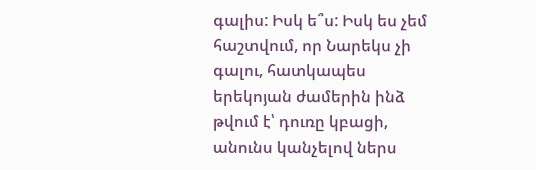գալիս: Իսկ ե՞ս: Իսկ ես չեմ հաշտվում, որ Նարեկս չի գալու, հատկապես երեկոյան ժամերին ինձ թվում է՝ դուռը կբացի, անունս կանչելով ներս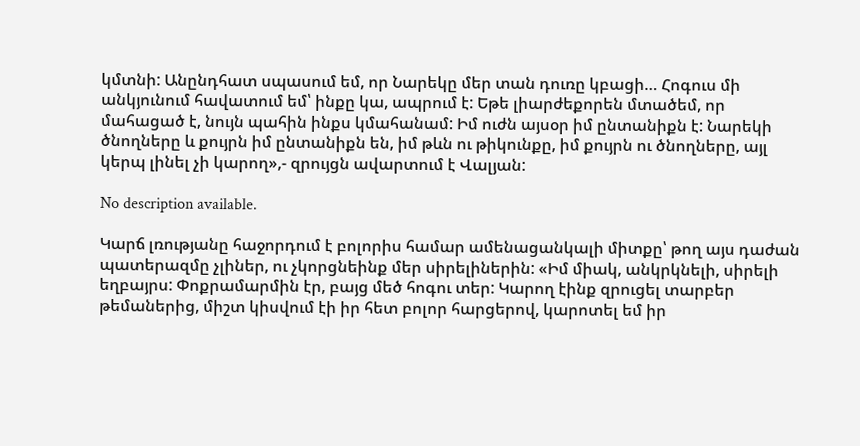կմտնի: Անընդհատ սպասում եմ, որ Նարեկը մեր տան դուռը կբացի… Հոգուս մի անկյունում հավատում եմ՝ ինքը կա, ապրում է: Եթե լիարժեքորեն մտածեմ, որ մահացած է, նույն պահին ինքս կմահանամ: Իմ ուժն այսօր իմ ընտանիքն է: Նարեկի ծնողները և քույրն իմ ընտանիքն են, իմ թևն ու թիկունքը, իմ քույրն ու ծնողները, այլ կերպ լինել չի կարող»,- զրույցն ավարտում է Վալյան:

No description available.

Կարճ լռությանը հաջորդում է բոլորիս համար ամենացանկալի միտքը՝ թող այս դաժան պատերազմը չլիներ, ու չկորցնեինք մեր սիրելիներին: «Իմ միակ, անկրկնելի, սիրելի եղբայրս: Փոքրամարմին էր, բայց մեծ հոգու տեր: Կարող էինք զրուցել տարբեր թեմաներից, միշտ կիսվում էի իր հետ բոլոր հարցերով, կարոտել եմ իր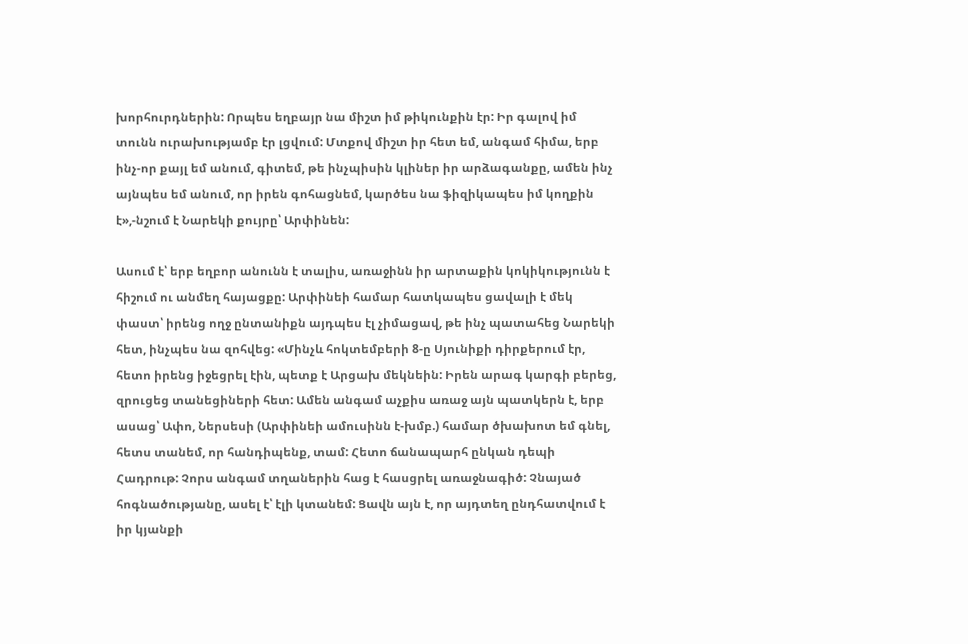խորհուրդներին: Որպես եղբայր նա միշտ իմ թիկունքին էր: Իր գալով իմ տունն ուրախությամբ էր լցվում: Մտքով միշտ իր հետ եմ, անգամ հիմա, երբ ինչ-որ քայլ եմ անում, գիտեմ, թե ինչպիսին կլիներ իր արձագանքը, ամեն ինչ այնպես եմ անում, որ իրեն գոհացնեմ, կարծես նա ֆիզիկապես իմ կողքին է»,-նշում է Նարեկի քույրը՝ Արփինեն:

Ասում է՝ երբ եղբոր անունն է տալիս, առաջինն իր արտաքին կոկիկությունն է հիշում ու անմեղ հայացքը: Արփինեի համար հատկապես ցավալի է մեկ փաստ՝ իրենց ողջ ընտանիքն այդպես էլ չիմացավ, թե ինչ պատահեց Նարեկի հետ, ինչպես նա զոհվեց: «Մինչև հոկտեմբերի 8-ը Սյունիքի դիրքերում էր, հետո իրենց իջեցրել էին, պետք է Արցախ մեկնեին: Իրեն արագ կարգի բերեց, զրուցեց տանեցիների հետ: Ամեն անգամ աչքիս առաջ այն պատկերն է, երբ ասաց՝ Ափո, Ներսեսի (Արփինեի ամուսինն է-խմբ.) համար ծխախոտ եմ գնել, հետս տանեմ, որ հանդիպենք, տամ: Հետո ճանապարհ ընկան դեպի Հադրութ: Չորս անգամ տղաներին հաց է հասցրել առաջնագիծ: Չնայած հոգնածությանը, ասել է՝ էլի կտանեմ: Ցավն այն է, որ այդտեղ ընդհատվում է իր կյանքի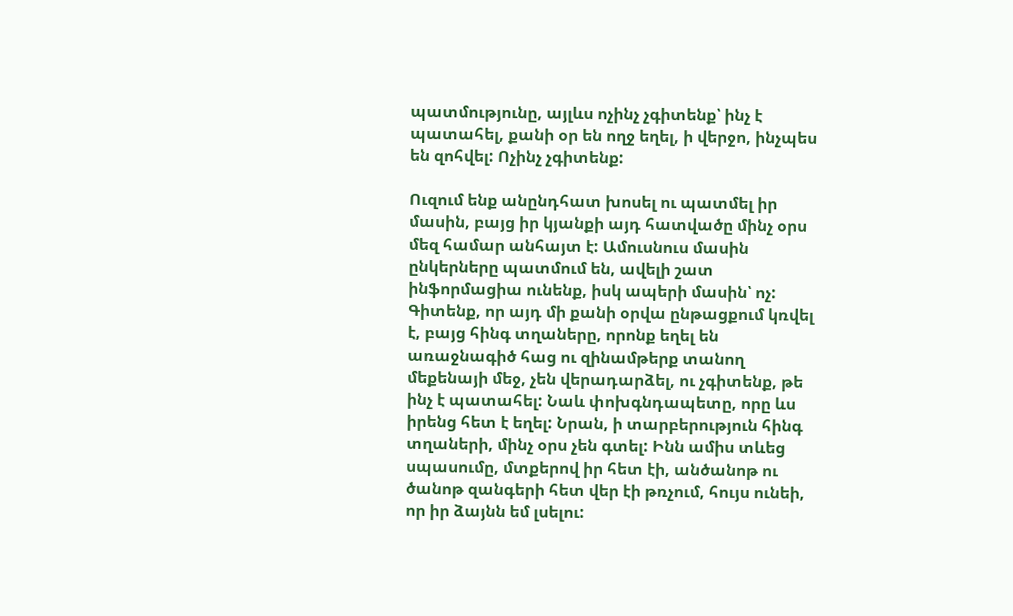պատմությունը, այլևս ոչինչ չգիտենք՝ ինչ է պատահել, քանի օր են ողջ եղել, ի վերջո, ինչպես են զոհվել: Ոչինչ չգիտենք:

Ուզում ենք անընդհատ խոսել ու պատմել իր մասին, բայց իր կյանքի այդ հատվածը մինչ օրս մեզ համար անհայտ է: Ամուսնուս մասին ընկերները պատմում են, ավելի շատ ինֆորմացիա ունենք, իսկ ապերի մասին՝ ոչ: Գիտենք, որ այդ մի քանի օրվա ընթացքում կռվել է, բայց հինգ տղաները, որոնք եղել են առաջնագիծ հաց ու զինամթերք տանող մեքենայի մեջ, չեն վերադարձել, ու չգիտենք, թե ինչ է պատահել: Նաև փոխգնդապետը, որը ևս իրենց հետ է եղել: Նրան, ի տարբերություն հինգ տղաների, մինչ օրս չեն գտել: Ինն ամիս տևեց սպասումը, մտքերով իր հետ էի, անծանոթ ու ծանոթ զանգերի հետ վեր էի թռչում, հույս ունեի, որ իր ձայնն եմ լսելու: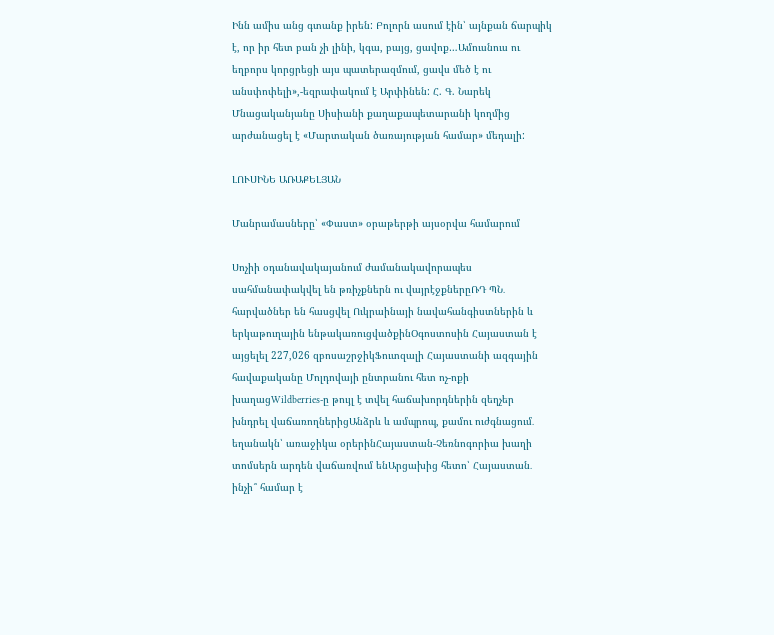Ինն ամիս անց գտանք իրեն: Բոլորն ասում էին՝ այնքան ճարպիկ է, որ իր հետ բան չի լինի, կգա, բայց, ցավոք…Ամուսնուս ու եղբորս կորցրեցի այս պատերազմում, ցավս մեծ է ու անսփոփելի»,-եզրափակում է Արփինեն: Հ. Գ. Նարեկ Մնացականյանը Սիսիանի քաղաքապետարանի կողմից արժանացել է «Մարտական ծառայության համար» մեդալի:

ԼՈՒՍԻՆԵ ԱՌԱՔԵԼՅԱՆ

Մանրամասները՝ «Փաստ» օրաթերթի այսօրվա համարում

Սոչիի օդանավակայանում ժամանակավորապես սահմանափակվել են թռիչքներն ու վայրէջքներըՌԴ ՊՆ․ հարվածներ են հասցվել Ուկրաինայի նավահանգիստներին և երկաթուղային ենթակառուցվածքինՕգոստոսին Հայաստան է այցելել 227,026 զբոսաշրջիկՖուտզալի Հայաստանի ազգային հավաքականը Մոլդովայի ընտրանու հետ ոչ-ոքի խաղացWildberries-ը թույլ է տվել հաճախորդներին զեղչեր խնդրել վաճառողներիցԱնձրև և ամպրոպ, քամու ուժգնացում․ եղանակն՝ առաջիկա օրերինՀայաստան-Չեռնոգորիա խաղի տոմսերն արդեն վաճառվում ենԱրցախից հետո՝ Հայաստան․ ինչի՞ համար է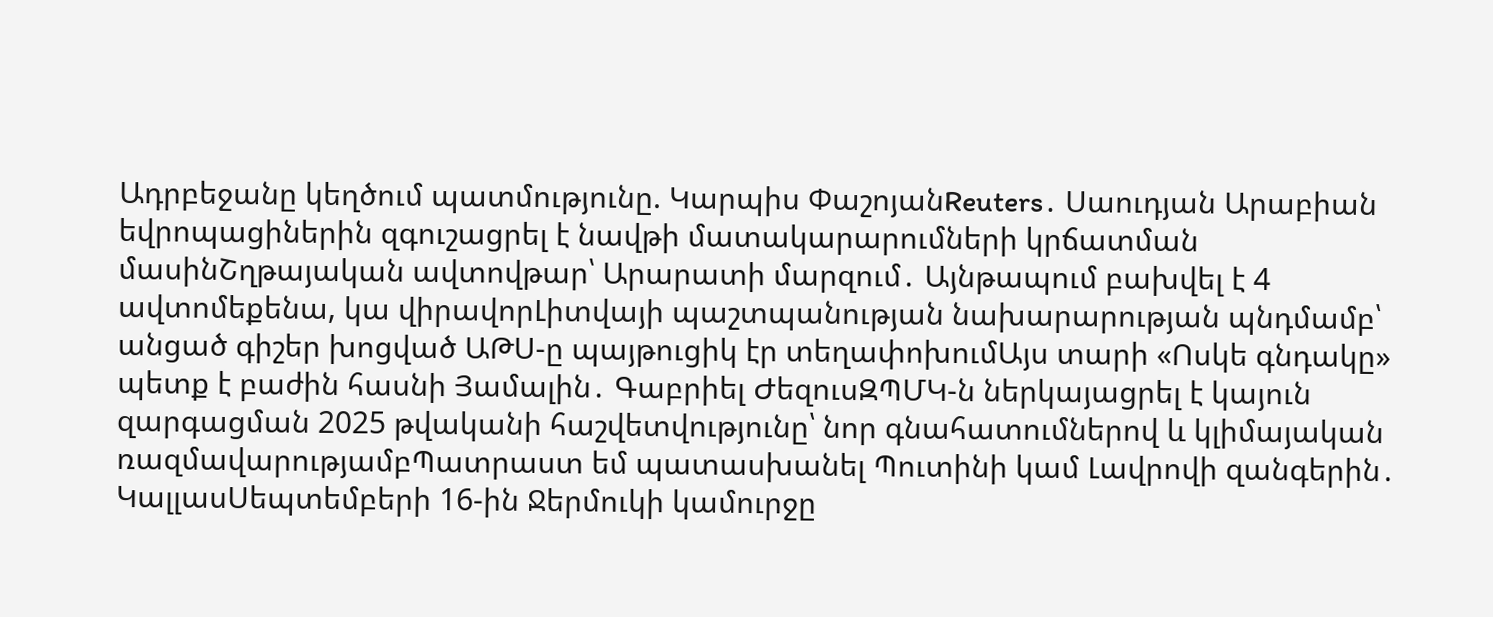Ադրբեջանը կեղծում պատմությունը. Կարպիս ՓաշոյանReuters․ Սաուդյան Արաբիան եվրոպացիներին զգուշացրել է նավթի մատակարարումների կրճատման մասինՇղթայական ավտովթար՝ Արարատի մարզում․ Այնթապում բախվել է 4 ավտոմեքենա, կա վիրավորԼիտվայի պաշտպանության նախարարության պնդմամբ՝ անցած գիշեր խոցված ԱԹՍ-ը պայթուցիկ էր տեղափոխումԱյս տարի «Ոսկե գնդակը» պետք է բաժին հասնի Յամալին․ Գաբրիել ԺեզուսԶՊՄԿ-ն ներկայացրել է կայուն զարգացման 2025 թվականի հաշվետվությունը՝ նոր գնահատումներով և կլիմայական ռազմավարությամբՊատրաստ եմ պատասխանել Պուտինի կամ Լավրովի զանգերին․ ԿալլասՍեպտեմբերի 16-ին Ջերմուկի կամուրջը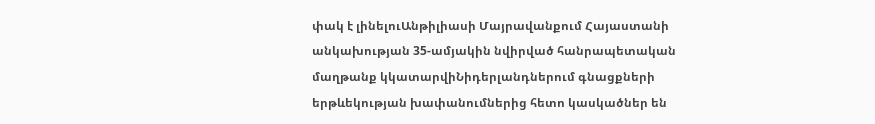փակ է լինելուԱնթիլիասի Մայրավանքում Հայաստանի անկախության 35-ամյակին նվիրված հանրապետական մաղթանք կկատարվիՆիդերլանդներում գնացքների երթևեկության խափանումներից հետո կասկածներ են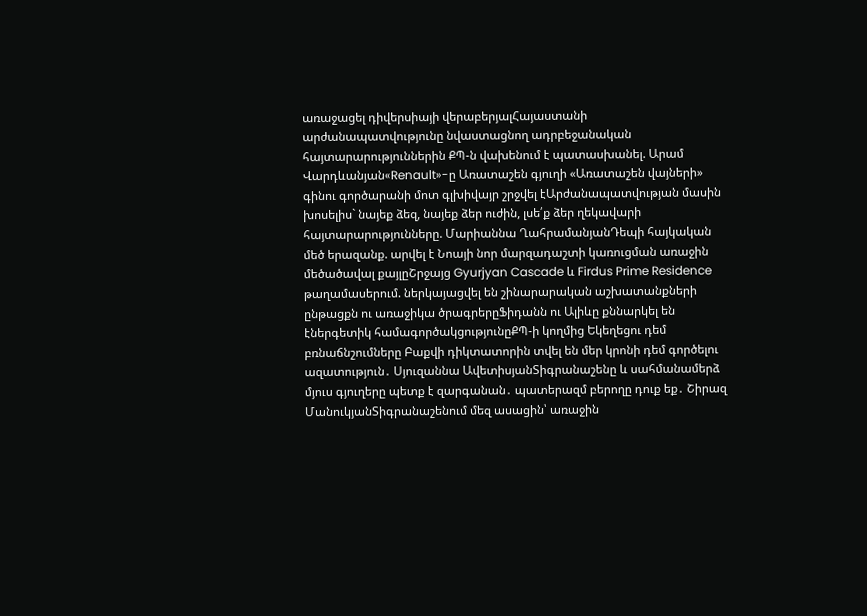առաջացել դիվերսիայի վերաբերյալՀայաստանի արժանապատվությունը նվաստացնող ադրբեջանական հայտարարություններին ՔՊ-ն վախենում է պատասխանել. Արամ Վարդևանյան«Renault»-ը Առատաշեն գյուղի «Առատաշեն վայների» գինու գործարանի մոտ գլխիվայր շրջվել էԱրժանապատվության մասին խոսելիս` նայեք ձեզ, նայեք ձեր ուժին, լսե՛ք ձեր ղեկավարի հայտարարությունները. Մարիաննա ՂահրամանյանԴեպի հայկական մեծ երազանք. արվել է Նոայի նոր մարզադաշտի կառուցման առաջին մեծածավալ քայլըՇրջայց Gyurjyan Cascade և Firdus Prime Residence թաղամասերում. ներկայացվել են շինարարական աշխատանքների ընթացքն ու առաջիկա ծրագրերըՖիդանն ու Ալիևը քննարկել են էներգետիկ համագործակցությունըՔՊ-ի կողմից Եկեղեցու դեմ բռնաճնշումները Բաքվի դիկտատորին տվել են մեր կրոնի դեմ գործելու ազատություն․ Սյուզաննա ԱվետիսյանՏիգրանաշենը և սահմանամերձ մյուս գյուղերը պետք է զարգանան․ պատերազմ բերողը դուք եք․ Շիրազ ՄանուկյանՏիգրանաշենում մեզ ասացին՝ առաջին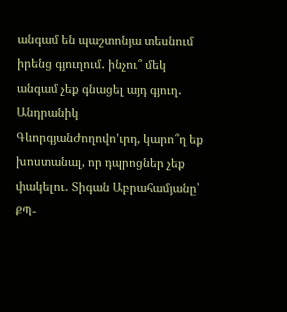անգամ են պաշտոնյա տեսնում իրենց գյուղում․ ինչու՞ մեկ անգամ չեք գնացել այդ գյուղ․ Անդրանիկ ԳևորգյանԺողովո'ւրդ, կարո՞ղ եք խոստանալ, որ դպրոցներ չեք փակելու․ Տիգան Աբրահամյանը՝ ՔՊ-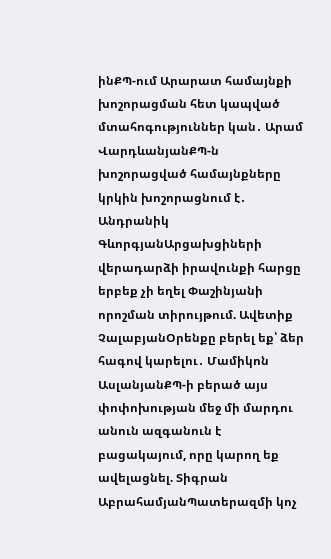ինՔՊ-ում Արարատ համայնքի խոշորացման հետ կապված մտահոգություններ կան․ Արամ ՎարդևանյանՔՊ-ն խոշորացված համայնքները կրկին խոշորացնում է․ Անդրանիկ ԳևորգյանԱրցախցիների վերադարձի իրավունքի հարցը երբեք չի եղել Փաշինյանի որոշման տիրույթում. Ավետիք ՉալաբյանՕրենքը բերել եք՝ ձեր հագով կարելու․ Մամիկոն ԱսլանյանՔՊ-ի բերած այս փոփոխության մեջ մի մարդու անուն ազգանուն է բացակայում, որը կարող եք ավելացնել. Տիգրան ԱբրահամյանՊատերազմի կոչ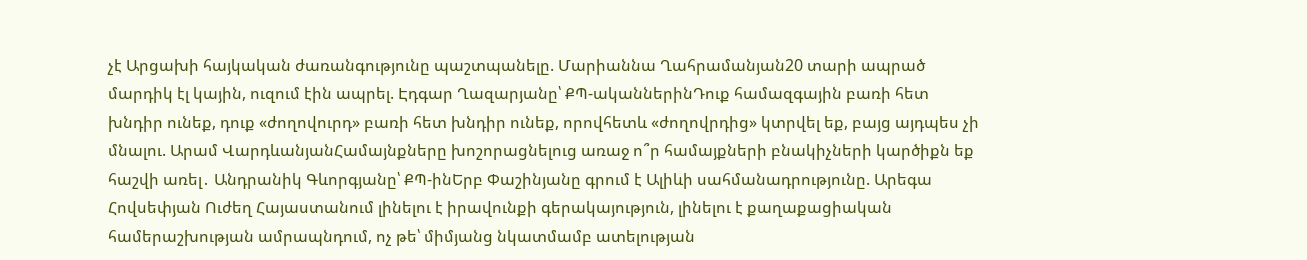չէ Արցախի հայկական ժառանգությունը պաշտպանելը. Մարիաննա Ղահրամանյան20 տարի ապրած մարդիկ էլ կային, ուզում էին ապրել. Էդգար Ղազարյանը՝ ՔՊ-ականներինԴուք համազգային բառի հետ խնդիր ունեք, դուք «ժողովուրդ» բառի հետ խնդիր ունեք, որովհետև «ժողովրդից» կտրվել եք, բայց այդպես չի մնալու. Արամ ՎարդևանյանՀամայնքները խոշորացնելուց առաջ ո՞ր համայքների բնակիչների կարծիքն եք հաշվի առել․ Անդրանիկ Գևորգյանը՝ ՔՊ-ինԵրբ Փաշինյանը գրում է Ալիևի սահմանադրությունը. Արեգա Հովսեփյան Ուժեղ Հայաստանում լինելու է իրավունքի գերակայություն, լինելու է քաղաքացիական համերաշխության ամրապնդում, ոչ թե՝ միմյանց նկատմամբ ատելության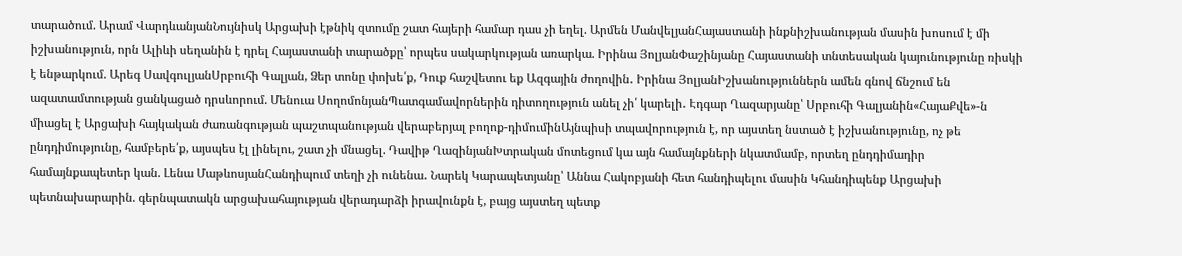տարածում. Արամ ՎարդևանյանՆույնիսկ Արցախի էթնիկ զտումը շատ հայերի համար դաս չի եղել. Արմեն ՄանվելյանՀայաստանի ինքնիշխանության մասին խոսում է մի իշխանություն, որն Ալիևի սեղանին է դրել Հայաստանի տարածքը՝ որպես սակարկության առարկա. Իրինա ՅոլյանՓաշինյանը Հայաստանի տնտեսական կայունությունը ռիսկի է ենթարկում. Արեգ ՍավգուլյանՍրբուհի Գալյան, Ձեր տոնը փոխե՛ք, Դուք հաշվետու եք Ազգային ժողովին․ Իրինա ՅոլյանԻշխանություններն ամեն գնով ճնշում են ազատամտության ցանկացած դրսևորում. Մենուա ՍողոմոնյանՊատգամավորներին դիտողություն անել չի՛ կարելի․ Էդգար Ղազարյանը՝ Սրբուհի Գալյանին«ՀայաՔվե»-ն միացել է Արցախի հայկական ժառանգության պաշտպանության վերաբերյալ բողոք-դիմումինԱյնպիսի տպավորություն է, որ այստեղ նստած է իշխանությունը, ոչ թե ընդդիմությունը, համբերե՛ք, այսպես էլ լինելու, շատ չի մնացել. Դավիթ ՂազինյանԽտրական մոտեցում կա այն համայնքների նկատմամբ, որտեղ ընդդիմադիր համայնքապետեր կան. Լենա ՄաթևոսյանՀանդիպում տեղի չի ունենա․ Նարեկ Կարապետյանը՝ Աննա Հակոբյանի հետ հանդիպելու մասին Կհանդիպենք Արցախի պետնախարարին. գերնպատակն արցախահայության վերադարձի իրավունքն է, բայց այստեղ պետք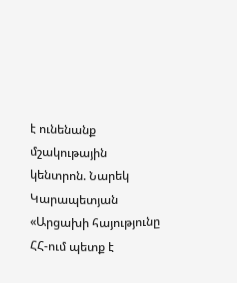է ունենանք մշակութային կենտրոն. Նարեկ Կարապետյան «Արցախի հայությունը ՀՀ-ում պետք է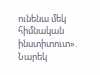ունենա մեկ հիմնական ինստիտուտ». Նարեկ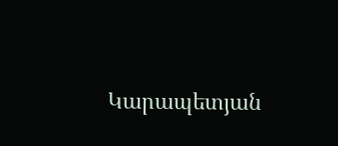Կարապետյան